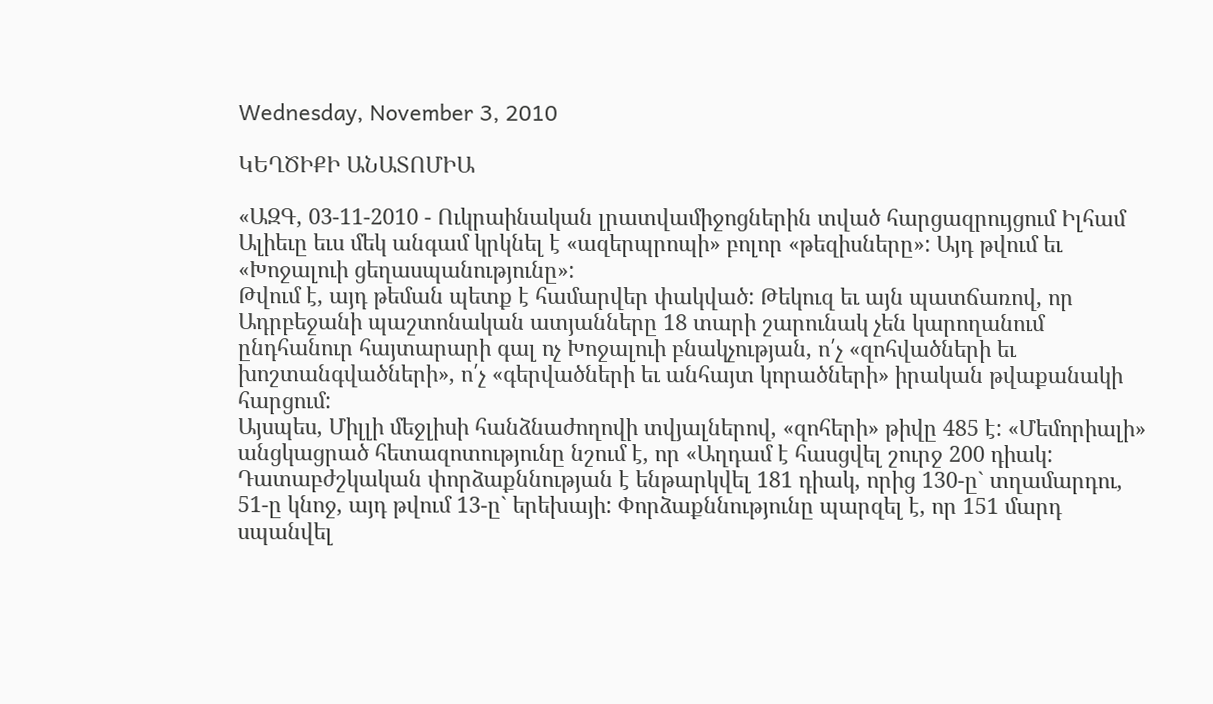Wednesday, November 3, 2010

ԿԵՂԾԻՔԻ ԱՆԱՏՈՄԻԱ

«ԱԶԳ, 03-11-2010 - Ուկրաինական լրատվամիջոցներին տված հարցազրույցում Իլհամ Ալիեւը եւս մեկ անգամ կրկնել է «ազերպրոպի» բոլոր «թեզիսները»: Այդ թվում եւ «Խոջալուի ցեղասպանությունը»:
Թվում է, այդ թեման պետք է համարվեր փակված: Թեկուզ եւ այն պատճառով, որ Ադրբեջանի պաշտոնական ատյանները 18 տարի շարունակ չեն կարողանում ընդհանուր հայտարարի գալ ոչ Խոջալուի բնակչության, ո՛չ «զոհվածների եւ խոշտանգվածների», ո՛չ «գերվածների եւ անհայտ կորածների» իրական թվաքանակի հարցում:
Այսպես, Միլլի մեջլիսի հանձնաժողովի տվյալներով, «զոհերի» թիվը 485 է: «Մեմորիալի» անցկացրած հետազոտությունը նշում է, որ «Աղդամ է հասցվել շուրջ 200 դիակ: Դատաբժշկական փորձաքննության է ենթարկվել 181 դիակ, որից 130-ը` տղամարդու, 51-ը կնոջ, այդ թվում 13-ը` երեխայի: Փորձաքննությունը պարզել է, որ 151 մարդ սպանվել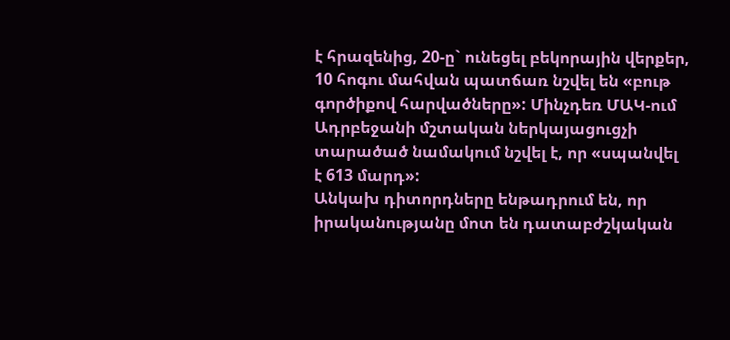է հրազենից, 20-ը` ունեցել բեկորային վերքեր, 10 հոգու մահվան պատճառ նշվել են «բութ գործիքով հարվածները»: Մինչդեռ ՄԱԿ-ում Ադրբեջանի մշտական ներկայացուցչի տարածած նամակում նշվել է, որ «սպանվել է 613 մարդ»:
Անկախ դիտորդները ենթադրում են, որ իրականությանը մոտ են դատաբժշկական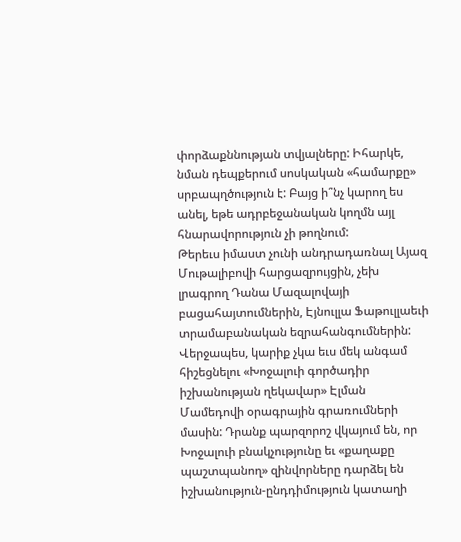փորձաքննության տվյալները: Իհարկե, նման դեպքերում սոսկական «համարքը» սրբապղծություն է: Բայց ի՞նչ կարող ես անել, եթե ադրբեջանական կողմն այլ հնարավորություն չի թողնում:
Թերեւս իմաստ չունի անդրադառնալ Այազ Մութալիբովի հարցազրույցին, չեխ լրագրող Դանա Մազալովայի բացահայտումներին, Էյնուլլա Ֆաթուլլաեւի տրամաբանական եզրահանգումներին: Վերջապես, կարիք չկա եւս մեկ անգամ հիշեցնելու «Խոջալուի գործադիր իշխանության ղեկավար» Էլման Մամեդովի օրագրային գրառումների մասին: Դրանք պարզորոշ վկայում են, որ Խոջալուի բնակչությունը եւ «քաղաքը պաշտպանող» զինվորները դարձել են իշխանություն-ընդդիմություն կատաղի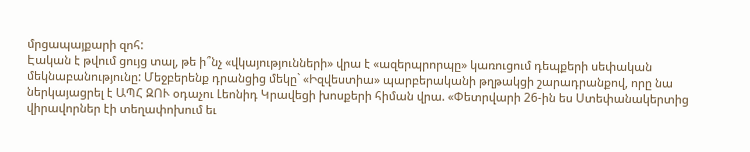մրցապայքարի զոհ:
Էական է թվում ցույց տալ, թե ի՞նչ «վկայությունների» վրա է «ազերպրորպը» կառուցում դեպքերի սեփական մեկնաբանությունը: Մեջբերենք դրանցից մեկը` «Իզվեստիա» պարբերականի թղթակցի շարադրանքով, որը նա ներկայացրել է ԱՊՀ ԶՈՒ օդաչու Լեոնիդ Կրավեցի խոսքերի հիման վրա. «Փետրվարի 26-ին ես Ստեփանակերտից վիրավորներ էի տեղափոխում եւ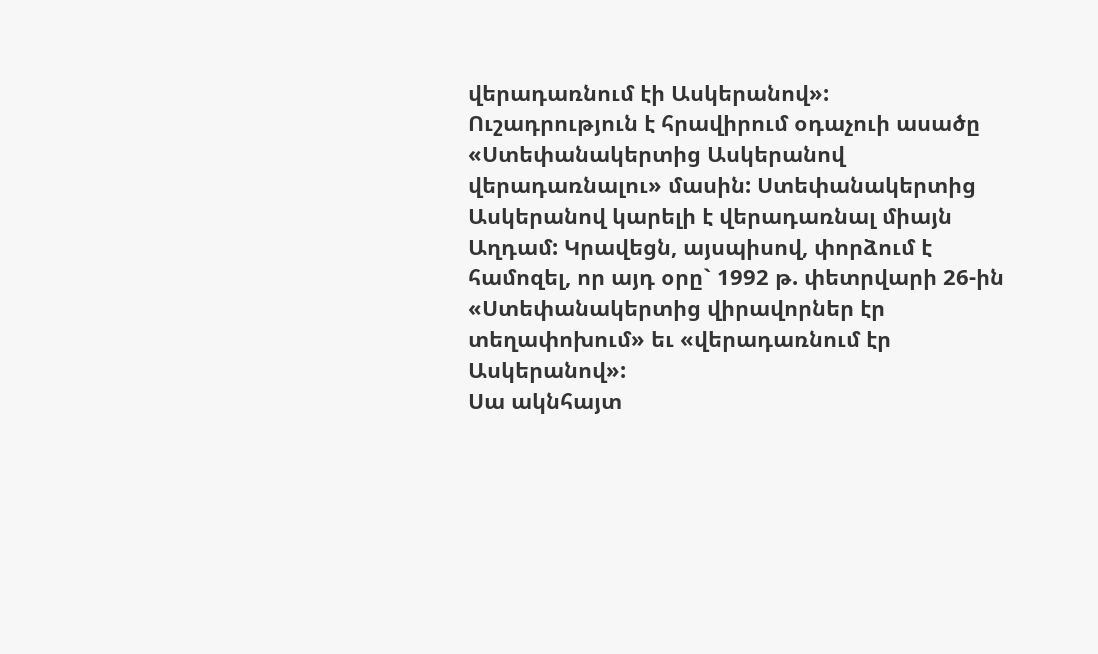վերադառնում էի Ասկերանով»:
Ուշադրություն է հրավիրում օդաչուի ասածը «Ստեփանակերտից Ասկերանով վերադառնալու» մասին: Ստեփանակերտից Ասկերանով կարելի է վերադառնալ միայն Աղդամ: Կրավեցն, այսպիսով, փորձում է համոզել, որ այդ օրը` 1992 թ. փետրվարի 26-ին «Ստեփանակերտից վիրավորներ էր տեղափոխում» եւ «վերադառնում էր Ասկերանով»:
Սա ակնհայտ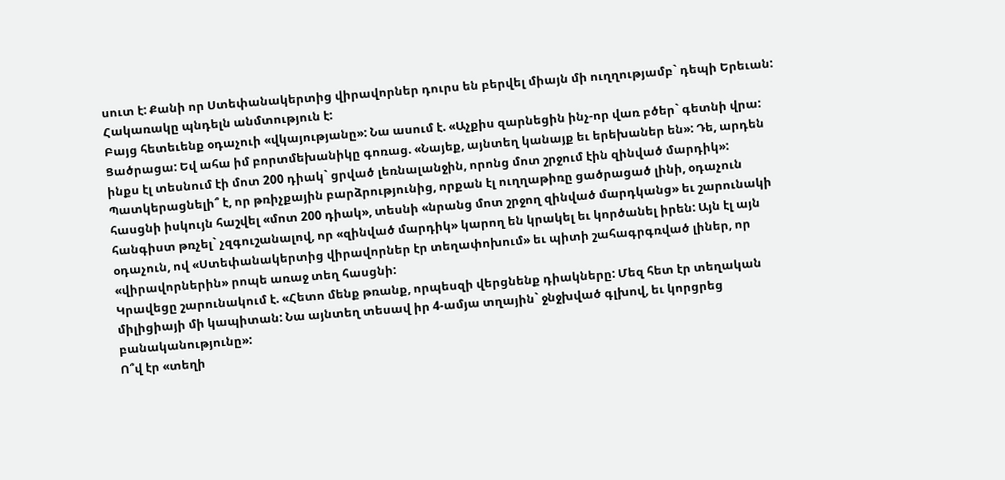սուտ է: Քանի որ Ստեփանակերտից վիրավորներ դուրս են բերվել միայն մի ուղղությամբ` դեպի Երեւան: Հակառակը պնդելն անմտություն է:
Բայց հետեւենք օդաչուի «վկայությանը»: Նա ասում է. «Աչքիս զարնեցին ինչ-որ վառ բծեր` գետնի վրա: Ցածրացա: Եվ ահա իմ բորտմեխանիկը գոռաց. «Նայեք, այնտեղ կանայք եւ երեխաներ են»: Դե, արդեն ինքս էլ տեսնում էի մոտ 200 դիակ` ցրված լեռնալանջին, որոնց մոտ շրջում էին զինված մարդիկ»:
Պատկերացնելի՞ է, որ թռիչքային բարձրությունից, որքան էլ ուղղաթիռը ցածրացած լինի, օդաչուն հասցնի իսկույն հաշվել «մոտ 200 դիակ», տեսնի «նրանց մոտ շրջող զինված մարդկանց» եւ շարունակի հանգիստ թռչել` չզգուշանալով, որ «զինված մարդիկ» կարող են կրակել եւ կործանել իրեն: Այն էլ այն օդաչուն, ով «Ստեփանակերտից վիրավորներ էր տեղափոխում» եւ պիտի շահագրգռված լիներ, որ «վիրավորներին» րոպե առաջ տեղ հասցնի:
Կրավեցը շարունակում է. «Հետո մենք թռանք, որպեսզի վերցնենք դիակները: Մեզ հետ էր տեղական միլիցիայի մի կապիտան: Նա այնտեղ տեսավ իր 4-ամյա տղային` ջնջխված գլխով, եւ կորցրեց բանականությունը»:
Ո՞վ էր «տեղի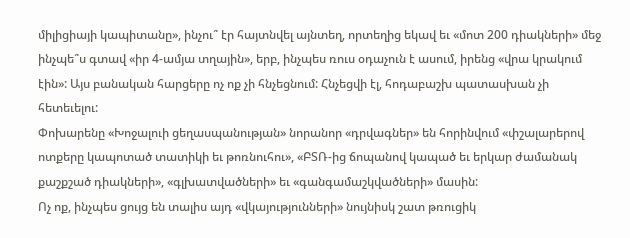միլիցիայի կապիտանը», ինչու՞ էր հայտնվել այնտեղ, որտեղից եկավ եւ «մոտ 200 դիակների» մեջ ինչպե՞ս գտավ «իր 4-ամյա տղային», երբ, ինչպես ռուս օդաչուն է ասում, իրենց «վրա կրակում էին»: Այս բանական հարցերը ոչ ոք չի հնչեցնում: Հնչեցվի էլ, հոդաբաշխ պատասխան չի հետեւելու:
Փոխարենը «Խոջալուի ցեղասպանության» նորանոր «դրվագներ» են հորինվում «փշալարերով ոտքերը կապոտած տատիկի եւ թոռնուհու», «ԲՏՌ-ից ճոպանով կապած եւ երկար ժամանակ քաշքշած դիակների», «գլխատվածների» եւ «գանգամաշկվածների» մասին:
Ոչ ոք, ինչպես ցույց են տալիս այդ «վկայությունների» նույնիսկ շատ թռուցիկ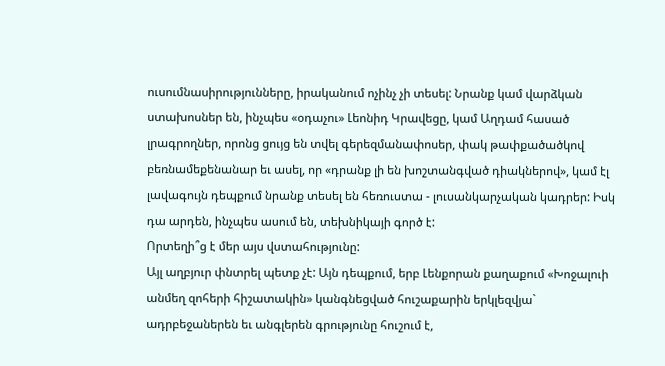ուսումնասիրությունները, իրականում ոչինչ չի տեսել: Նրանք կամ վարձկան ստախոսներ են, ինչպես «օդաչու» Լեոնիդ Կրավեցը, կամ Աղդամ հասած լրագրողներ, որոնց ցույց են տվել գերեզմանափոսեր, փակ թափքածածկով բեռնամեքենանար եւ ասել, որ «դրանք լի են խոշտանգված դիակներով», կամ էլ լավագույն դեպքում նրանք տեսել են հեռուստա - լուսանկարչական կադրեր: Իսկ դա արդեն, ինչպես ասում են, տեխնիկայի գործ է:
Որտեղի՞ց է մեր այս վստահությունը:
Այլ աղբյուր փնտրել պետք չէ: Այն դեպքում, երբ Լենքորան քաղաքում «Խոջալուի անմեղ զոհերի հիշատակին» կանգնեցված հուշաքարին երկլեզվյա` ադրբեջաներեն եւ անգլերեն գրությունը հուշում է,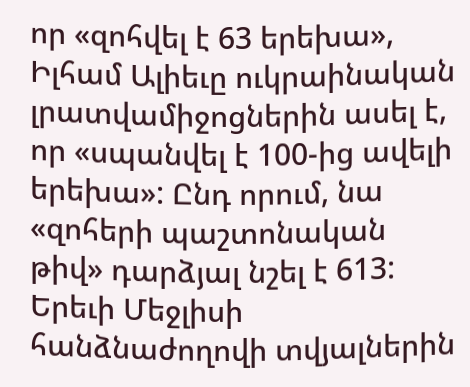որ «զոհվել է 63 երեխա», Իլհամ Ալիեւը ուկրաինական լրատվամիջոցներին ասել է, որ «սպանվել է 100-ից ավելի երեխա»: Ընդ որում, նա «զոհերի պաշտոնական թիվ» դարձյալ նշել է 613: Երեւի Մեջլիսի հանձնաժողովի տվյալներին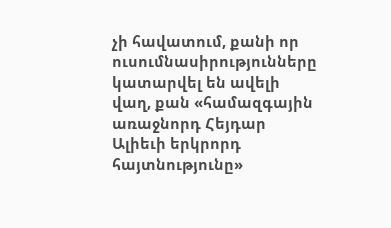չի հավատում, քանի որ ուսումնասիրությունները կատարվել են ավելի վաղ, քան «համազգային առաջնորդ Հեյդար Ալիեւի երկրորդ հայտնությունը»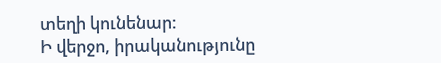տեղի կունենար:
Ի վերջո, իրականությունը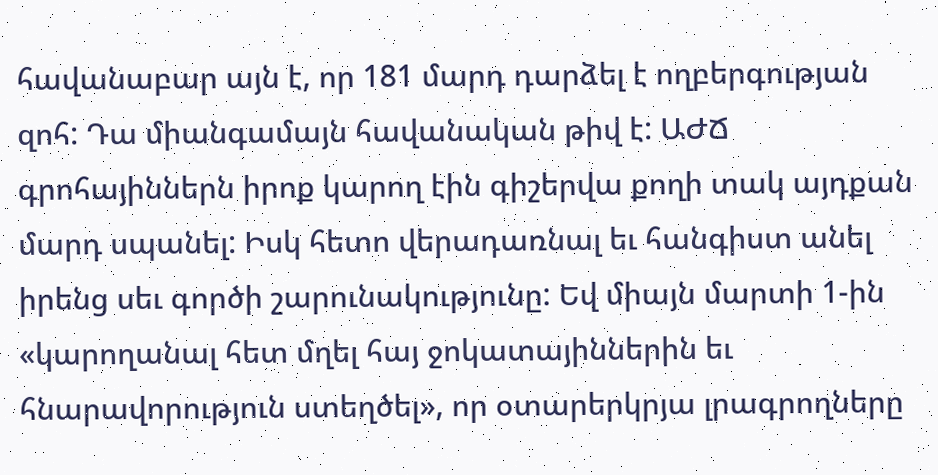հավանաբար այն է, որ 181 մարդ դարձել է ողբերգության զոհ: Դա միանգամայն հավանական թիվ է: ԱԺՃ գրոհայիններն իրոք կարող էին գիշերվա քողի տակ այդքան մարդ սպանել: Իսկ հետո վերադառնալ եւ հանգիստ անել իրենց սեւ գործի շարունակությունը: Եվ միայն մարտի 1-ին «կարողանալ հետ մղել հայ ջոկատայիններին եւ հնարավորություն ստեղծել», որ օտարերկրյա լրագրողները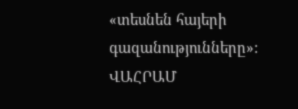«տեսնեն հայերի գազանությունները»:
ՎԱՀՐԱՄ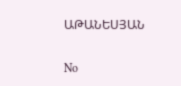ԱԹԱՆԵՍՅԱՆ

No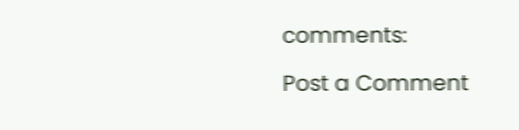comments:

Post a Comment